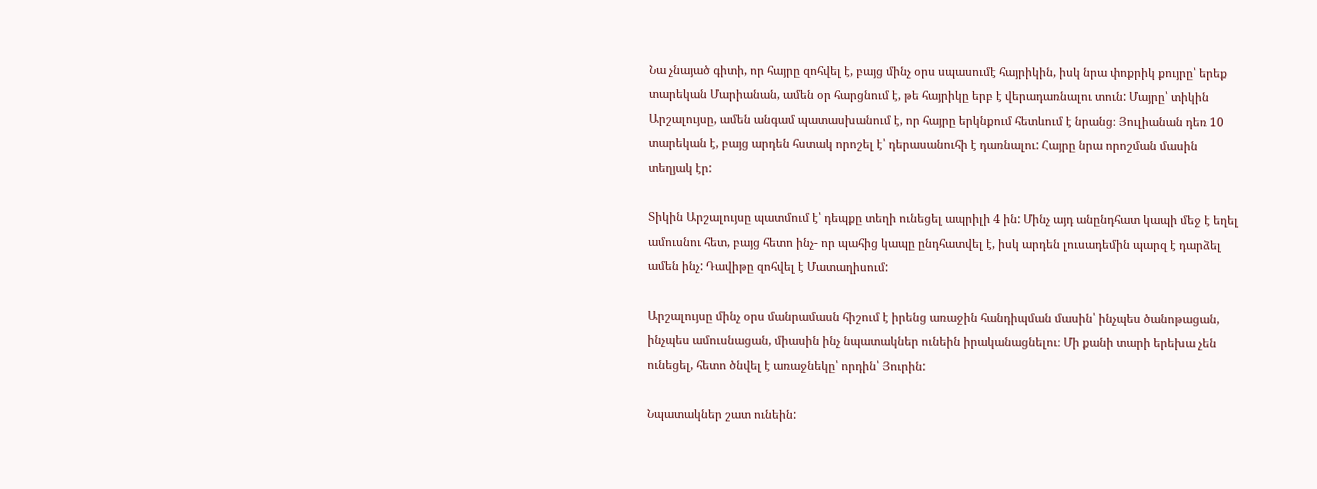Նա չնայած գիտի, որ հայրը զոհվել է, բայց մինչ օրս սպասումէ հայրիկին, իսկ նրա փոքրիկ քույրը՝ երեք տարեկան Մարիանան, ամեն օր հարցնում է, թե հայրիկը երբ է վերադառնալու տուն: Մայրը՝ տիկին Արշալույսը, ամեն անգամ պատասխանում է, որ հայրը երկնքում հետևում է նրանց։ Յուլիանան դեռ 10 տարեկան է, բայց արդեն հստակ որոշել է՝ դերասանուհի է դառնալու: Հայրը նրա որոշման մասին տեղյակ էր:

Տիկին Արշալույսը պատմում է՝ դեպքը տեղի ունեցել ապրիլի 4 ին: Մինչ այդ անընդհատ կապի մեջ է եղել ամուսնու հետ, բայց հետո ինչ- որ պահից կապը ընդհատվել է, իսկ արդեն լուսադեմին պարզ է դարձել ամեն ինչ: Դավիթը զոհվել է Մատաղիսում:

Արշալույսը մինչ օրս մանրամասն հիշում է իրենց առաջին հանդիպման մասին՝ ինչպես ծանոթացան, ինչպես ամուսնացան, միասին ինչ նպատակներ ունեին իրականացնելու։ Մի քանի տարի երեխա չեն ունեցել, հետո ծնվել է առաջնեկը՝ որդին՝ Յուրին:

Նպատակներ շատ ունեին: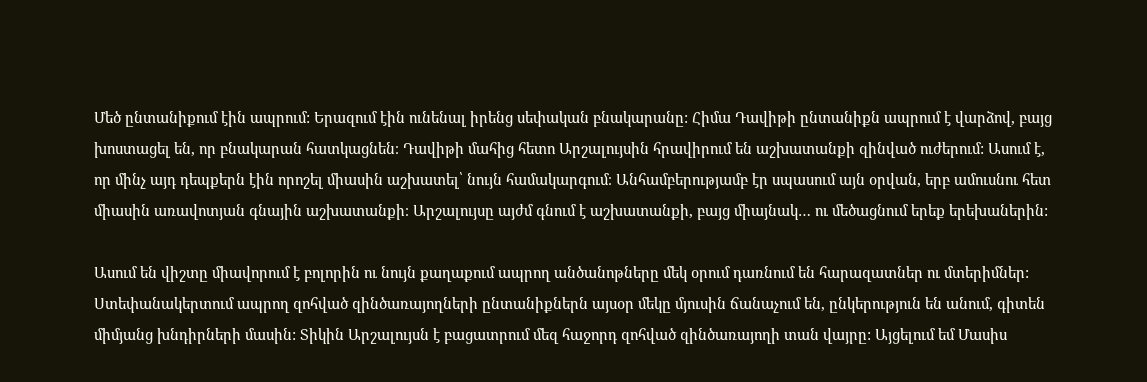Մեծ ընտանիքում էին ապրում: Երազում էին ունենալ իրենց սեփական բնակարանը: Հիմա Դավիթի ընտանիքն ապրում է վարձով, բայց խոստացել են, որ բնակարան հատկացնեն։ Դավիթի մահից հետո Արշալույսին հրավիրում են աշխատանքի զինված ուժերում: Ասում է, որ մինչ այդ դեպքերն էին որոշել միասին աշխատել՝ նույն համակարգում։ Անհամբերությամբ էր սպասում այն օրվան, երբ ամուսնու հետ միասին առավոտյան գնային աշխատանքի։ Արշալույսը այժմ գնում է աշխատանքի, բայց միայնակ… ու մեծացնում երեք երեխաներին:

Ասում են վիշտը միավորում է բոլորին ու նույն քաղաքում ապրող անծանոթները մեկ օրում դառնում են հարազատներ ու մտերիմներ: Ստեփանակերտում ապրող զոհված զինծառայողների ընտանիքներն այսօր մեկը մյուսին ճանաչում են, ընկերություն են անում, գիտեն միմյանց խնդիրների մասին: Տիկին Արշալույսն է բացատրում մեզ հաջորդ զոհված զինծառայողի տան վայրը: Այցելում եմ Մասիս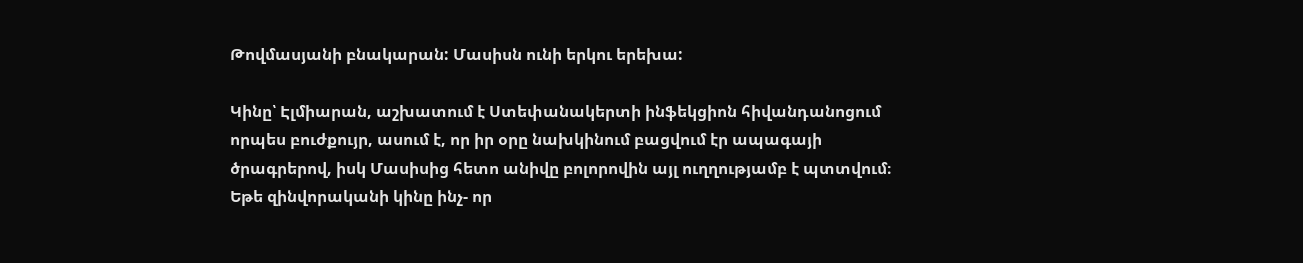Թովմասյանի բնակարան: Մասիսն ունի երկու երեխա:

Կինը՝ Էլմիարան, աշխատում է Ստեփանակերտի ինֆեկցիոն հիվանդանոցում որպես բուժքույր, ասում է, որ իր օրը նախկինում բացվում էր ապագայի ծրագրերով, իսկ Մասիսից հետո անիվը բոլորովին այլ ուղղությամբ է պտտվում։ Եթե զինվորականի կինը ինչ- որ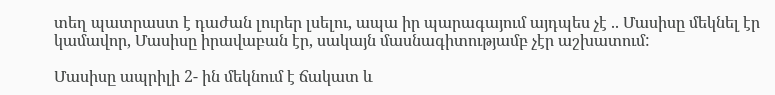տեղ պատրաստ է դաժան լուրեր լսելու, ապա իր պարագայում այդպես չէ .. Մասիսը մեկնել էր կամավոր, Մասիսը իրավաբան էր, սակայն մասնագիտությամբ չէր աշխատում:

Մասիսը ապրիլի 2- ին մեկնում է ճակատ և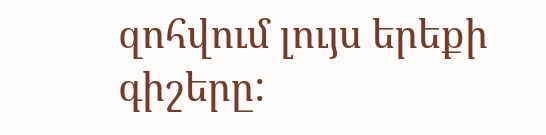զոհվում լույս երեքի գիշերը: